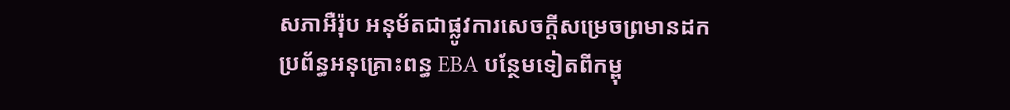សភាអឺរ៉ុប អនុម័តជាផ្លូវការសេចក្ដីសម្រេចព្រមានដកប្រព័ន្ធអនុគ្រោះពន្ធ EBA បន្ថែមទៀតពីកម្ពុ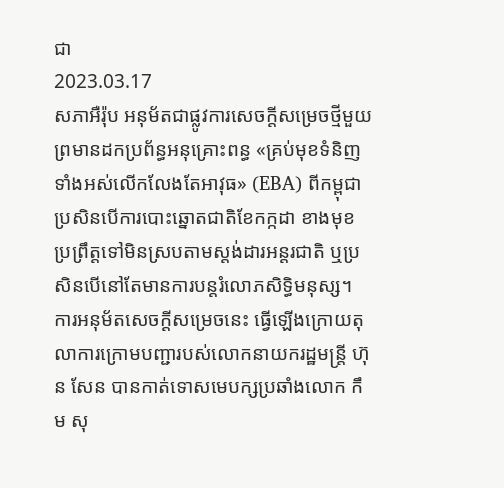ជា
2023.03.17
សភាអឺរ៉ុប អនុម័តជាផ្លូវការសេចក្តីសម្រេចថ្មីមួយព្រមានដកប្រព័ន្ធអនុគ្រោះពន្ធ «គ្រប់មុខទំនិញទាំងអស់លើកលែងតែអាវុធ» (EBA) ពីកម្ពុជា ប្រសិនបើការបោះឆ្នោតជាតិខែកក្កដា ខាងមុខ ប្រព្រឹត្តទៅមិនស្របតាមស្តង់ដារអន្តរជាតិ ឬប្រសិនបើនៅតែមានការបន្តរំលោភសិទ្ធិមនុស្ស។ ការអនុម័តសេចក្ដីសម្រេចនេះ ធ្វើឡើងក្រោយតុលាការក្រោមបញ្ជារបស់លោកនាយករដ្ឋមន្ត្រី ហ៊ុន សែន បានកាត់ទោសមេបក្សប្រឆាំងលោក កឹម សុ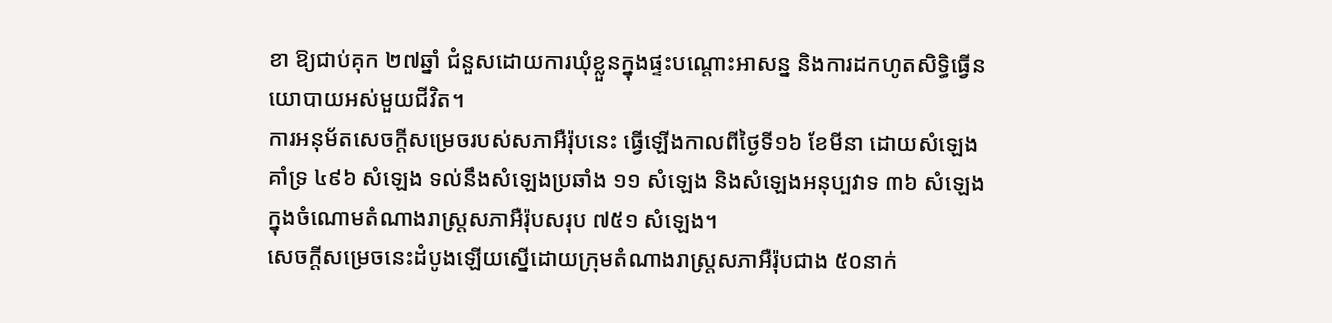ខា ឱ្យជាប់គុក ២៧ឆ្នាំ ជំនួសដោយការឃុំខ្លួនក្នុងផ្ទះបណ្ដោះអាសន្ន និងការដកហូតសិទ្ធិធ្វើនយោបាយអស់មួយជីវិត។
ការអនុម័តសេចក្តីសម្រេចរបស់សភាអឺរ៉ុបនេះ ធ្វើឡើងកាលពីថ្ងៃទី១៦ ខែមីនា ដោយសំឡេងគាំទ្រ ៤៩៦ សំឡេង ទល់នឹងសំឡេងប្រឆាំង ១១ សំឡេង និងសំឡេងអនុប្បវាទ ៣៦ សំឡេង ក្នុងចំណោមតំណាងរាស្ត្រសភាអឺរ៉ុបសរុប ៧៥១ សំឡេង។
សេចក្ដីសម្រេចនេះដំបូងឡើយស្នើដោយក្រុមតំណាងរាស្ត្រសភាអឺរ៉ុបជាង ៥០នាក់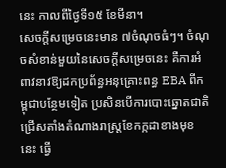នេះ កាលពីថ្ងៃទី១៥ ខែមីនា។
សេចក្ដីសម្រេចនេះមាន ៧ចំណុចធំៗ។ ចំណុចសំខាន់មួយនៃសេចក្ដីសម្រេចនេះ គឺការអំពាវនាវឱ្យដកប្រព័ន្ធអនុគ្រោះពន្ធ EBA ពីកម្ពុជាបន្ថែមទៀត ប្រសិនបើការបោះឆ្នោតជាតិជ្រើសតាំងតំណាងរាស្ត្រខែកក្កដាខាងមុខនេះ ធ្វើ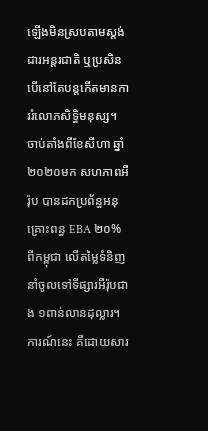ឡើងមិនស្របតាមស្តង់ដារអន្តរជាតិ ឬប្រសិនបើនៅតែបន្តកើតមានការរំលោភសិទ្ធិមនុស្ស។
ចាប់តាំងពីខែសីហា ឆ្នាំ២០២០មក សហភាពអឺរ៉ុប បានដកប្រព័ន្ធអនុគ្រោះពន្ធ EBA ២០% ពីកម្ពុជា លើតម្លៃទំនិញនាំចូលទៅទីផ្សារអឺរ៉ុបជាង ១ពាន់លានដុល្លារ។ ការណ៍នេះ គឺដោយសារ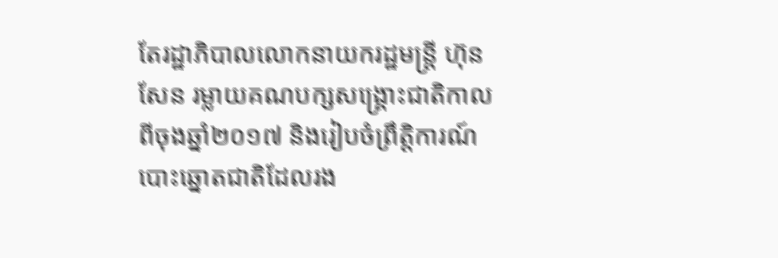តែរដ្ឋាភិបាលលោកនាយករដ្ឋមន្ត្រី ហ៊ុន សែន រម្លាយគណបក្សសង្គ្រោះជាតិកាលពីចុងឆ្នាំ២០១៧ និងរៀបចំព្រឹត្តិការណ៍បោះឆ្នោតជាតិដែលរង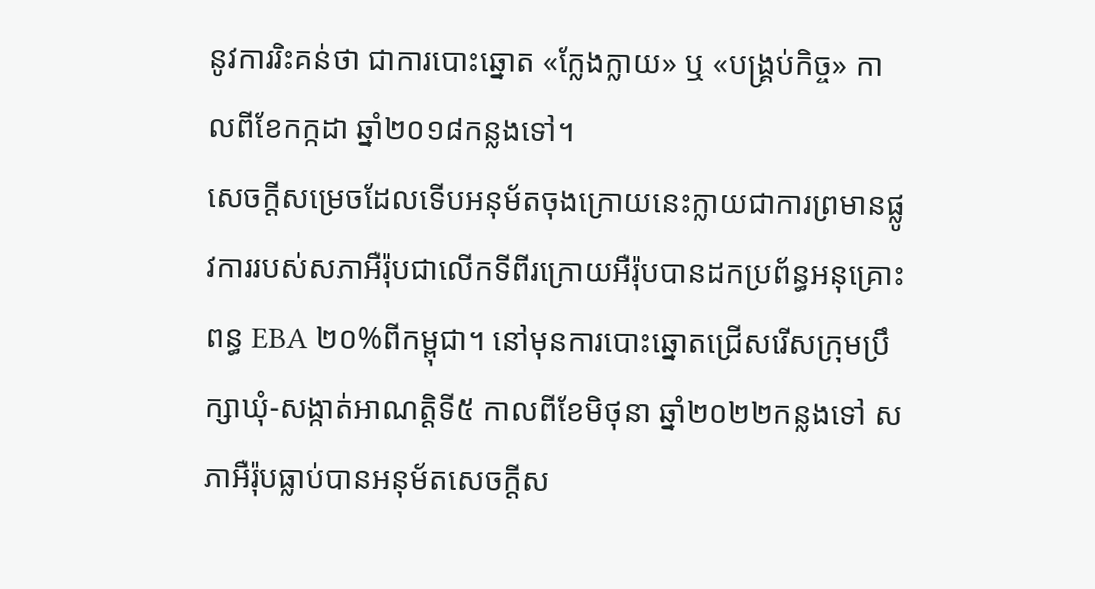នូវការរិះគន់ថា ជាការបោះឆ្នោត «ក្លែងក្លាយ» ឬ «បង្គ្រប់កិច្ច» កាលពីខែកក្កដា ឆ្នាំ២០១៨កន្លងទៅ។
សេចក្តីសម្រេចដែលទើបអនុម័តចុងក្រោយនេះក្លាយជាការព្រមានផ្លូវការរបស់សភាអឺរ៉ុបជាលើកទីពីរក្រោយអឺរ៉ុបបានដកប្រព័ន្ធអនុគ្រោះពន្ធ EBA ២០%ពីកម្ពុជា។ នៅមុនការបោះឆ្នោតជ្រើសរើសក្រុមប្រឹក្សាឃុំ-សង្កាត់អាណត្តិទី៥ កាលពីខែមិថុនា ឆ្នាំ២០២២កន្លងទៅ សភាអឺរ៉ុបធ្លាប់បានអនុម័តសេចក្ដីស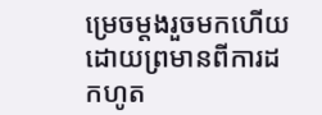ម្រេចម្ដងរួចមកហើយដោយព្រមានពីការដកហូត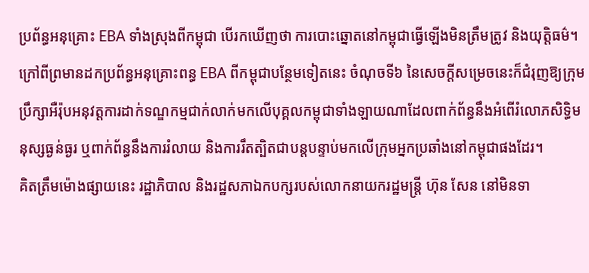ប្រព័ន្ធអនុគ្រោះ EBA ទាំងស្រុងពីកម្ពុជា បើរកឃើញថា ការបោះឆ្នោតនៅកម្ពុជាធ្វើឡើងមិនត្រឹមត្រូវ និងយុត្តិធម៌។
ក្រៅពីព្រមានដកប្រព័ន្ធអនុគ្រោះពន្ធ EBA ពីកម្ពុជាបន្ថែមទៀតនេះ ចំណុចទី៦ នៃសេចក្ដីសម្រេចនេះក៏ជំរុញឱ្យក្រុមប្រឹក្សាអឺរ៉ុបអនុវត្តការដាក់ទណ្ឌកម្មជាក់លាក់មកលើបុគ្គលកម្ពុជាទាំងឡាយណាដែលពាក់ព័ន្ធនឹងអំពើរំលោភសិទ្ធិមនុស្សធ្ងន់ធ្ងរ ឬពាក់ព័ន្ធនឹងការរំលាយ និងការរឹតត្បិតជាបន្តបន្ទាប់មកលើក្រុមអ្នកប្រឆាំងនៅកម្ពុជាផងដែរ។
គិតត្រឹមម៉ោងផ្សាយនេះ រដ្ឋាភិបាល និងរដ្ឋសភាឯកបក្សរបស់លោកនាយករដ្ឋមន្ត្រី ហ៊ុន សែន នៅមិនទា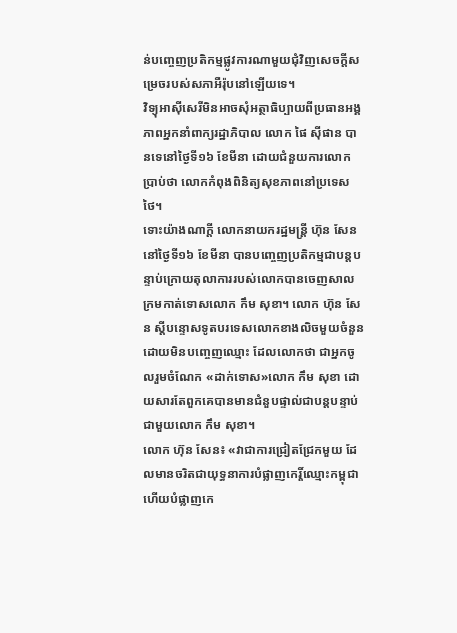ន់បញ្ចេញប្រតិកម្មផ្លូវការណាមួយជុំវិញសេចក្ដីសម្រេចរបស់សភាអឺរ៉ុបនៅឡើយទេ។
វិទ្យុអាស៊ីសេរីមិនអាចសុំអត្ថាធិប្បាយពីប្រធានអង្គភាពអ្នកនាំពាក្យរដ្ឋាភិបាល លោក ផៃ ស៊ីផាន បានទេនៅថ្ងៃទី១៦ ខែមីនា ដោយជំនួយការលោកប្រាប់ថា លោកកំពុងពិនិត្យសុខភាពនៅប្រទេសថៃ។
ទោះយ៉ាងណាក្ដី លោកនាយករដ្ឋមន្ត្រី ហ៊ុន សែន នៅថ្ងៃទី១៦ ខែមីនា បានបញ្ចេញប្រតិកម្មជាបន្តបន្ទាប់ក្រោយតុលាការរបស់លោកបានចេញសាលក្រមកាត់ទោសលោក កឹម សុខា។ លោក ហ៊ុន សែន ស្ដីបន្ទោសទូតបរទេសលោកខាងលិចមួយចំនួន ដោយមិនបញ្ចេញឈ្មោះ ដែលលោកថា ជាអ្នកចូលរួមចំណែក «ដាក់ទោស»លោក កឹម សុខា ដោយសារតែពួកគេបានមានជំនួបផ្ទាល់ជាបន្តបន្ទាប់ជាមួយលោក កឹម សុខា។
លោក ហ៊ុន សែន៖ «វាជាការជ្រៀតជ្រែកមួយ ដែលមានចរិតជាយុទ្ធនាការបំផ្លាញកេរ្តិ៍ឈ្មោះកម្ពុជា ហើយបំផ្លាញកេ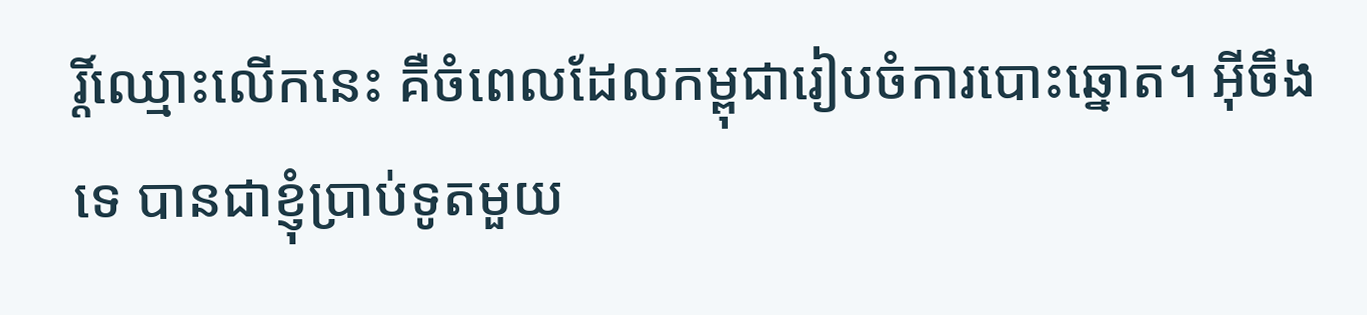រ្តិ៍ឈ្មោះលើកនេះ គឺចំពេលដែលកម្ពុជារៀបចំការបោះឆ្នោត។ អ៊ីចឹងទេ បានជាខ្ញុំប្រាប់ទូតមួយ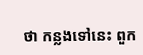ថា កន្លងទៅនេះ ពួក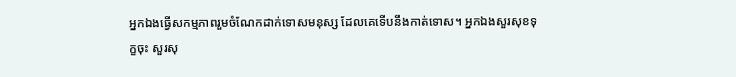អ្នកឯងធ្វើសកម្មភាពរួមចំណែកដាក់ទោសមនុស្ស ដែលគេទើបនឹងកាត់ទោស។ អ្នកឯងសួរសុខទុក្ខចុះ សួរសុ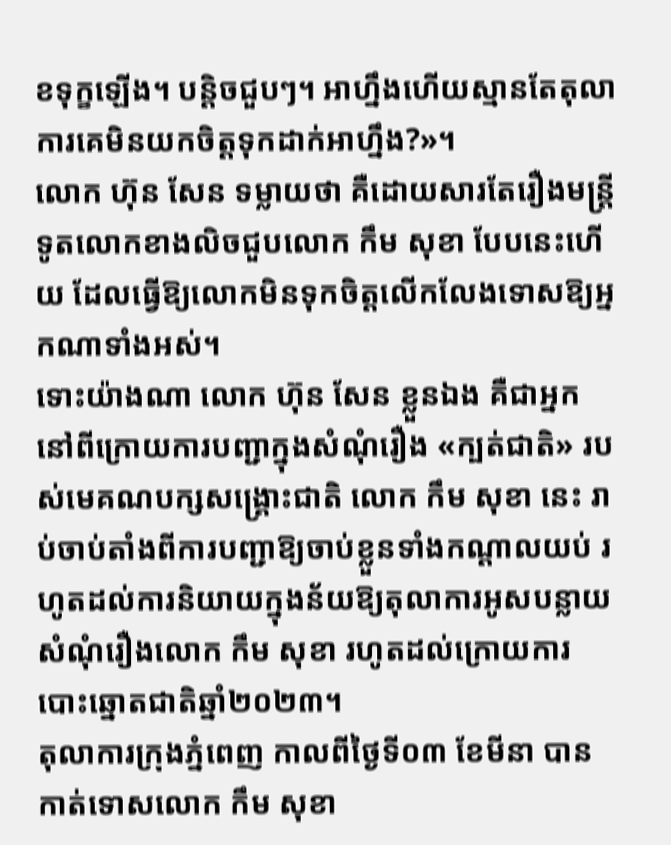ខទុក្ខឡើង។ បន្តិចជួបៗ។ អាហ្នឹងហើយស្មានតែតុលាការគេមិនយកចិត្តទុកដាក់អាហ្នឹង?»។
លោក ហ៊ុន សែន ទម្លាយថា គឺដោយសារតែរឿងមន្ត្រីទូតលោកខាងលិចជួបលោក កឹម សុខា បែបនេះហើយ ដែលធ្វើឱ្យលោកមិនទុកចិត្តលើកលែងទោសឱ្យអ្នកណាទាំងអស់។
ទោះយ៉ាងណា លោក ហ៊ុន សែន ខ្លួនឯង គឺជាអ្នកនៅពីក្រោយការបញ្ជាក្នុងសំណុំរឿង «ក្បត់ជាតិ» របស់មេគណបក្សសង្គ្រោះជាតិ លោក កឹម សុខា នេះ រាប់ចាប់តាំងពីការបញ្ជាឱ្យចាប់ខ្លួនទាំងកណ្ដាលយប់ រហូតដល់ការនិយាយក្នុងន័យឱ្យតុលាការអូសបន្លាយសំណុំរឿងលោក កឹម សុខា រហូតដល់ក្រោយការបោះឆ្នោតជាតិឆ្នាំ២០២៣។
តុលាការក្រុងភ្នំពេញ កាលពីថ្ងៃទី០៣ ខែមីនា បានកាត់ទោសលោក កឹម សុខា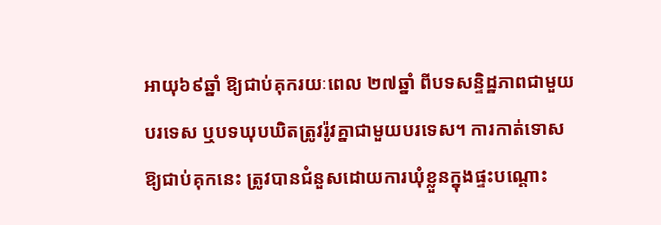អាយុ៦៩ឆ្នាំ ឱ្យជាប់គុករយៈពេល ២៧ឆ្នាំ ពីបទសន្ទិដ្ឋភាពជាមួយបរទេស ឬបទឃុបឃិតត្រូវរ៉ូវគ្នាជាមួយបរទេស។ ការកាត់ទោសឱ្យជាប់គុកនេះ ត្រូវបានជំនួសដោយការឃុំខ្លួនក្នុងផ្ទះបណ្ដោះ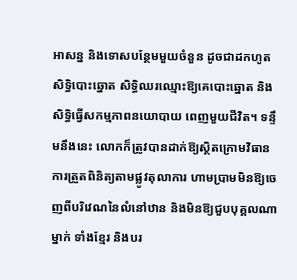អាសន្ន និងទោសបន្ថែមមួយចំនួន ដូចជាដកហូតសិទ្ធិបោះឆ្នោត សិទ្ធិឈរឈ្មោះឱ្យគេបោះឆ្នោត និងសិទ្ធិធ្វើសកម្មភាពនយោបាយ ពេញមួយជីវិត។ ទន្ទឹមនឹងនេះ លោកក៏ត្រូវបានដាក់ឱ្យស្ថិតក្រោមវិធានការត្រួតពិនិត្យតាមផ្លូវតុលាការ ហាមប្រាមមិនឱ្យចេញពីបរិវេណនៃលំនៅឋាន និងមិនឱ្យជួបបុគ្គលណាម្នាក់ ទាំងខ្មែរ និងបរ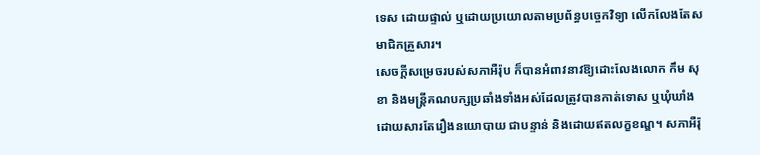ទេស ដោយផ្ទាល់ ឬដោយប្រយោលតាមប្រព័ន្ធបច្ចេកវិទ្យា លើកលែងតែសមាជិកគ្រួសារ។
សេចក្ដីសម្រេចរបស់សភាអឺរ៉ុប ក៏បានអំពាវនាវឱ្យដោះលែងលោក កឹម សុខា និងមន្ត្រីគណបក្សប្រឆាំងទាំងអស់ដែលត្រូវបានកាត់ទោស ឬឃុំឃាំងដោយសារតែរឿងនយោបាយ ជាបន្ទាន់ និងដោយឥតលក្ខខណ្ឌ។ សភាអឺរ៉ុ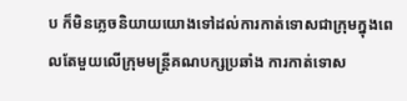ប ក៏មិនភ្លេចនិយាយយោងទៅដល់ការកាត់ទោសជាក្រុមក្នុងពេលតែមួយលើក្រុមមន្ត្រីគណបក្សប្រឆាំង ការកាត់ទោស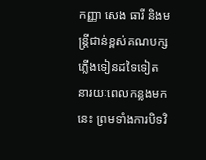កញ្ញា សេង ធារី និងមន្ត្រីជាន់ខ្ពស់គណបក្សភ្លើងទៀនដទៃទៀត នារយៈពេលកន្លងមកនេះ ព្រមទាំងការបិទវិ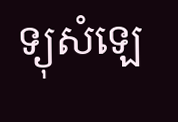ទ្យុសំឡេ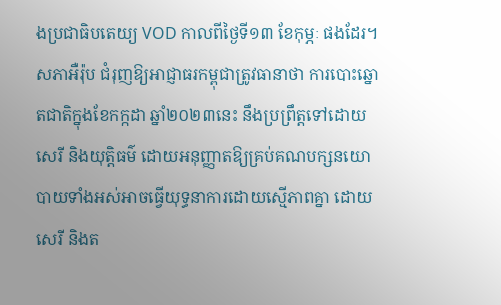ងប្រជាធិបតេយ្យ VOD កាលពីថ្ងៃទី១៣ ខែកុម្ភៈ ផងដែរ។
សភាអឺរ៉ុប ជំរុញឱ្យអាជ្ញាធរកម្ពុជាត្រូវធានាថា ការបោះឆ្នោតជាតិក្នុងខែកក្កដា ឆ្នាំ២០២៣នេះ នឹងប្រព្រឹត្តទៅដោយសេរី និងយុត្តិធម៌ ដោយអនុញ្ញាតឱ្យគ្រប់គណបក្សនយោបាយទាំងអស់អាចធ្វើយុទ្ធនាការដោយស្មើភាពគ្នា ដោយសេរី និងត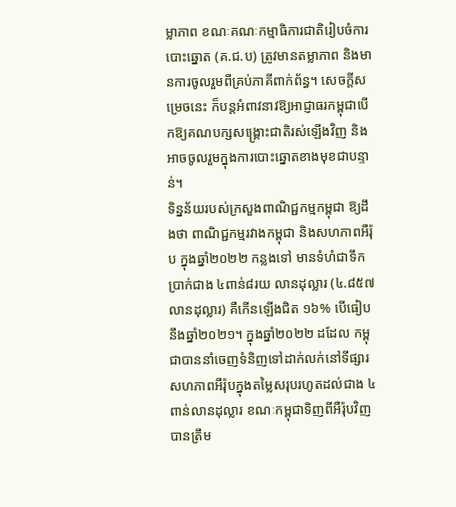ម្លាភាព ខណៈគណៈកម្មាធិការជាតិរៀបចំការបោះឆ្នោត (គ.ជ.ប) ត្រូវមានតម្លាភាព និងមានការចូលរួមពីគ្រប់ភាគីពាក់ព័ន្ធ។ សេចក្ដីសម្រេចនេះ ក៏បន្តអំពាវនាវឱ្យអាជ្ញាធរកម្ពុជាបើកឱ្យគណបក្សសង្គ្រោះជាតិរស់ឡើងវិញ និងអាចចូលរួមក្នុងការបោះឆ្នោតខាងមុខជាបន្ទាន់។
ទិន្នន័យរបស់ក្រសួងពាណិជ្ជកម្មកម្ពុជា ឱ្យដឹងថា ពាណិជ្ជកម្មរវាងកម្ពុជា និងសហភាពអឺរ៉ុប ក្នុងឆ្នាំ២០២២ កន្លងទៅ មានទំហំជាទឹកប្រាក់ជាង ៤ពាន់៨រយ លានដុល្លារ (៤.៨៥៧លានដុល្លារ) គឺកើនឡើងជិត ១៦% បើធៀបនឹងឆ្នាំ២០២១។ ក្នុងឆ្នាំ២០២២ ដដែល កម្ពុជាបាននាំចេញទំនិញទៅដាក់លក់នៅទីផ្សារសហភាពអឺរ៉ុបក្នុងតម្លៃសរុបរហូតដល់ជាង ៤ពាន់លានដុល្លារ ខណៈកម្ពុជាទិញពីអឺរ៉ុបវិញ បានត្រឹម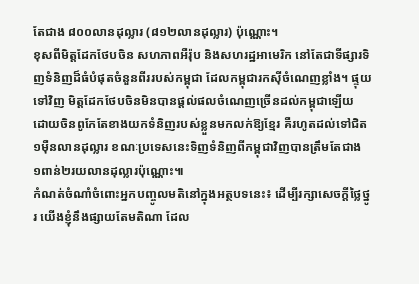តែជាង ៨០០លានដុល្លារ (៨១២លានដុល្លារ) ប៉ុណ្ណោះ។
ខុសពីមិត្តដែកថែបចិន សហភាពអឺរ៉ុប និងសហរដ្ឋអាមេរិក នៅតែជាទីផ្សារទិញទំនិញដ៏ធំបំផុតចំនួនពីររបស់កម្ពុជា ដែលកម្ពុជារកស៊ីចំណេញខ្លាំង។ ផ្ទុយទៅវិញ មិត្តដែកថែបចិនមិនបានផ្តល់ផលចំណេញច្រើនដល់កម្ពុជាឡើយ ដោយចិនពូកែតែខាងយកទំនិញរបស់ខ្លួនមកលក់ឱ្យខ្មែរ គឺរហូតដល់ទៅជិត ១ម៉ឺនលានដុល្លារ ខណៈប្រទេសនេះទិញទំនិញពីកម្ពុជាវិញបានត្រឹមតែជាង ១ពាន់២រយលានដុល្លារប៉ុណ្ណោះ៕
កំណត់ចំណាំចំពោះអ្នកបញ្ចូលមតិនៅក្នុងអត្ថបទនេះ៖ ដើម្បីរក្សាសេចក្ដីថ្លៃថ្នូរ យើងខ្ញុំនឹងផ្សាយតែមតិណា ដែល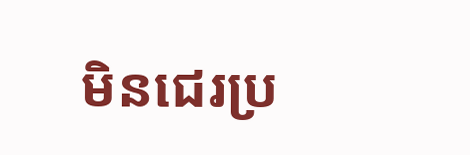មិនជេរប្រ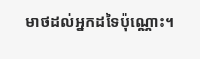មាថដល់អ្នកដទៃប៉ុណ្ណោះ។